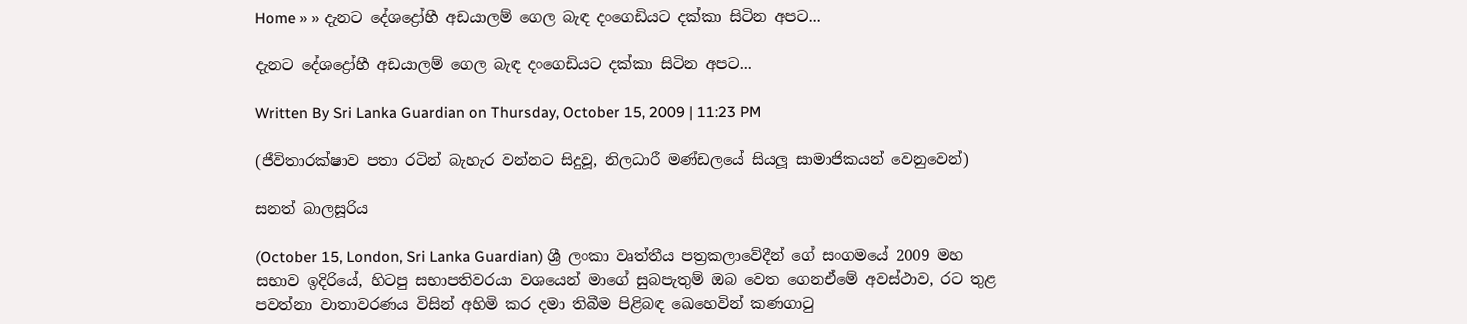Home » » දැනට දේශද්‍රෝහී අඩයාලම් ගෙල බැඳ දංගෙඩියට දක්කා සිටින අපට...

දැනට දේශද්‍රෝහී අඩයාලම් ගෙල බැඳ දංගෙඩියට දක්කා සිටින අපට...

Written By Sri Lanka Guardian on Thursday, October 15, 2009 | 11:23 PM

(ජීවිතාරක්ෂාව පතා රටින් බැහැර වන්නට සිදුවූ, නිලධාරී මණ්ඩලයේ සියලූ සාමාජිකයන් වෙනුවෙන්)

සනත් බාලසූරිය

(October 15, London, Sri Lanka Guardian) ශ්‍රී ලංකා වෘත්තීය පත්‍රකලාවේදීන් ගේ සංගමයේ 2009 මහ සභාව ඉදිරියේ, හිටපු සභාපතිවරයා වශයෙන් මාගේ සුබපැතුම් ඔබ වෙත ගෙනඒමේ අවස්ථාව, රට තුළ පවත්නා වාතාවරණය විසින් අහිමි කර දමා තිබීම පිළිබඳ ඛෙහෙවින් කණගාටු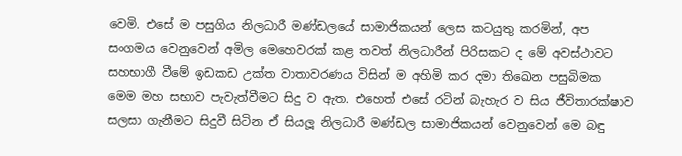වෙමි. එසේ ම පසුගිය නිලධාරී මණ්ඩලයේ සාමාජිකයන් ලෙස කටයුතු කරමින්, අප සංගමය වෙනුවෙන් අමිල මෙහෙවරක් කළ තවත් නිලධාරීන් පිරිසකට ද මේ අවස්ථාවට සහභාගී වීමේ ඉඩකඩ උක්ත වාතාවරණය විසින් ම අහිමි කර දමා තිඛෙන පසුබිමක මෙම මහ සභාව පැවැත්වීමට සිදු ව ඇත. එහෙත් එසේ රටින් බැහැර ව සිය ජීවිතාරක්ෂාව සලසා ගැනීමට සිදුවී සිටින ඒ සියලූ නිලධාරී මණ්ඩල සාමාජිකයන් වෙනුවෙන් මෙ බඳු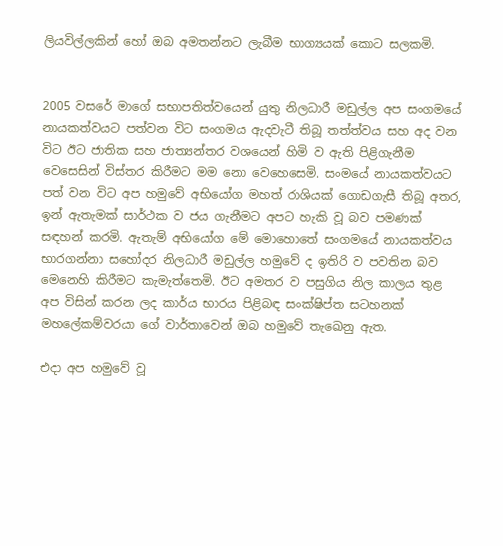ලියවිල්ලකින් හෝ ඔබ අමතන්නට ලැබීම භාග්‍යයක් කොට සලකමි.


2005 වසරේ මාගේ සභාපතිත්වයෙන් යුතු නිලධාරී මඩුල්ල අප සංගමයේ නායකත්වයට පත්වන විට සංගමය ඇදවැටී තිබූ තත්ත්වය සහ අද වන විට ඊට ජාතික සහ ජාත්‍යන්තර වශයෙන් හිමි ව ඇති පිළිගැනීම වෙසෙසින් විස්තර කිරීමට මම නො වෙහෙසෙමි. සංමයේ නායකත්වයට පත් වන විට අප හමුවේ අභියෝග මහත් රාශියක් ගොඩගැසී තිබූ අතර, ඉන් ඇතැමක් සාර්ථක ව ජය ගැනීමට අපට හැකි වූ බව පමණක් සඳහන් කරමි. ඇතැම් අභියෝග මේ මොහොතේ සංගමයේ නායකත්වය භාරගන්නා සහෝදර නිලධාරී මඩුල්ල හමුවේ ද ඉතිරි ව පවතින බව මෙනෙහි කිරීමට කැමැත්තෙමි. ඊට අමතර ව පසුගිය නිල කාලය තුළ අප විසින් කරන ලද කාර්ය භාරය පිළිබඳ සංක්ෂිප්ත සටහනක් මහලේකම්වරයා ගේ වාර්තාවෙන් ඔබ හමුවේ තැඛෙනු ඇත.

එදා අප හමුවේ වූ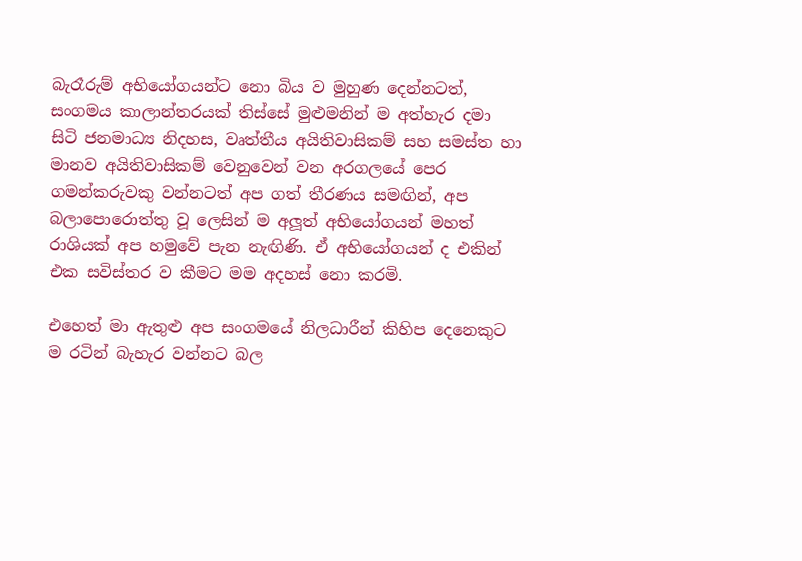බැරෑරුම් අභියෝගයන්ට නො බිය ව මුහුණ දෙන්නටත්, සංගමය කාලාන්තරයක් තිස්සේ මුළුමනින් ම අත්හැර දමා සිටි ජනමාධ්‍ය නිදහස, වෘත්තීය අයිතිවාසිකම් සහ සමස්ත හා මානව අයිතිවාසිකම් වෙනුවෙන් වන අරගලයේ පෙර ගමන්කරුවකු වන්නටත් අප ගත් තීරණය සමඟින්, අප බලාපොරොත්තු වූ ලෙසින් ම අලූත් අභියෝගයන් මහත් රාශියක් අප හමුවේ පැන නැඟිණි. ඒ අභියෝගයන් ද එකින් එක සවිස්තර ව කීමට මම අදහස් නො කරමි.

එහෙත් මා ඇතුළු අප සංගමයේ නිලධාරීන් කිහිප දෙනෙකුට ම රටින් බැහැර වන්නට බල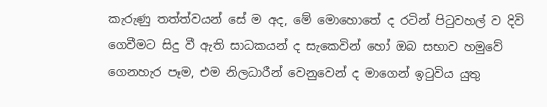කැරුණු තත්ත්වයන් සේ ම අද, මේ මොහොතේ ද රටින් පිටුවහල් ව දිවි ගෙවීමට සිදු වී ඇති සාධකයන් ද සැකෙවින් හෝ ඔබ සභාව හමුවේ ගෙනහැර පෑම, එම නිලධාරීන් වෙනුවෙන් ද මාගෙන් ඉටුවිය යුතු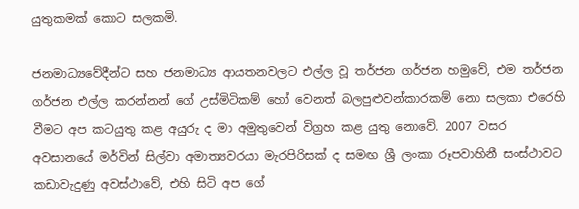යුතුකමක් කොට සලකමි.

ජනමාධ්‍යවේදීන්ට සහ ජනමාධ්‍ය ආයතනවලට එල්ල වූ තර්ජන ගර්ජන හමුවේ, එම තර්ජන ගර්ජන එල්ල කරන්නන් ගේ උස්මිටිකම් හෝ වෙනත් බලපුළුවන්කාරකම් නො සලකා එරෙහි වීමට අප කටයුතු කළ අයුරු ද මා අමුතුවෙන් විග්‍රහ කළ යුතු නොවේ. 2007 වසර අවසානයේ මර්වින් සිල්වා අමාත්‍යවරයා මැරපිරිසක් ද සමඟ ශ්‍රී ලංකා රූපවාහිනී සංස්ථාවට කඩාවැදුණු අවස්ථාවේ, එහි සිටි අප ගේ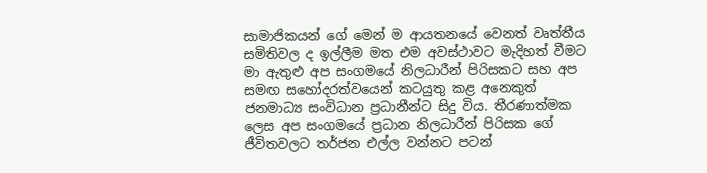සාමාජිකයන් ගේ මෙන් ම ආයතනයේ වෙනත් වෘත්තීය සමිතිවල ද ඉල්ලීම මත එම අවස්ථාවට මැදිහත් වීමට මා ඇතුළු අප සංගමයේ නිලධාරීන් පිරිසකට සහ අප සමඟ සහෝදරත්වයෙන් කටයුතු කළ අනෙකුත් ජනමාධ්‍ය සංවිධාන ප්‍රධානීන්ට සිදු විය. තීරණාත්මක ලෙස අප සංගමයේ ප්‍රධාන නිලධාරීන් පිරිසක ගේ ජීවිතවලට තර්ජන එල්ල වන්නට පටන්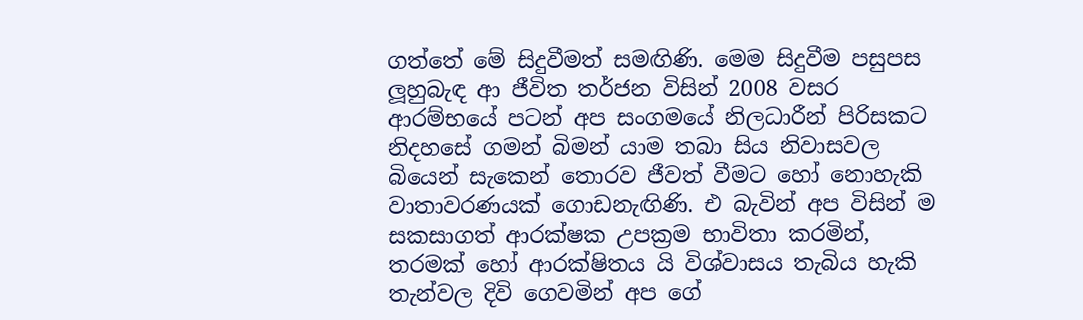ගත්තේ මේ සිදුවීමත් සමඟිණි. මෙම සිදුවීම පසුපස ලූහුබැඳ ආ ජීවිත තර්ජන විසින් 2008 වසර ආරම්භයේ පටන් අප සංගමයේ නිලධාරීන් පිරිසකට නිදහසේ ගමන් බිමන් යාම තබා සිය නිවාසවල බියෙන් සැකෙන් තොරව ජීවත් වීමට හෝ නොහැකි වාතාවරණයක් ගොඩනැඟිණි. එ බැවින් අප විසින් ම සකසාගත් ආරක්ෂක උපක්‍රම භාවිතා කරමින්, තරමක් හෝ ආරක්ෂිතය යි විශ්වාසය තැබිය හැකි තැන්වල දිවි ගෙවමින් අප ගේ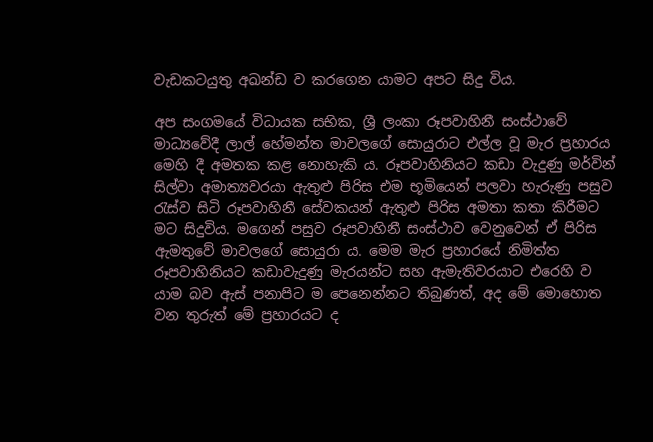වැඩකටයුතු අඛන්ඩ ව කරගෙන යාමට අපට සිදු විය.

අප සංගමයේ විධායක සභික, ශ්‍රී ලංකා රූපවාහිනී සංස්ථාවේ මාධ්‍යවේදී ලාල් හේමන්ත මාවලගේ සොයුරාට එල්ල වූ මැර ප්‍රහාරය මෙහි දී අමතක කළ නොහැකි ය. රූපවාහිනියට කඩා වැදුණු මර්වින් සිල්වා අමාත්‍යවරයා ඇතුළු පිරිස එම භූමියෙන් පලවා හැරුණු පසුව රැස්ව සිටි රූපවාහිනී සේවකයන් ඇතුළු පිරිස අමතා කතා කිරීමට මට සිදුවිය. මගෙන් පසුව රූපවාහිනී සංස්ථාව වෙනුවෙන් ඒ පිරිස ඇමතුවේ මාවලගේ සොයුරා ය. මෙම මැර ප්‍රහාරයේ නිමිත්ත රූපවාහිනියට කඩාවැදුණු මැරයන්ට සහ ඇමැතිවරයාට එරෙහි ව යාම බව ඇස් පනාපිට ම පෙනෙන්නට තිබුණත්, අද මේ මොහොත වන තුරුත් මේ ප්‍රහාරයට ද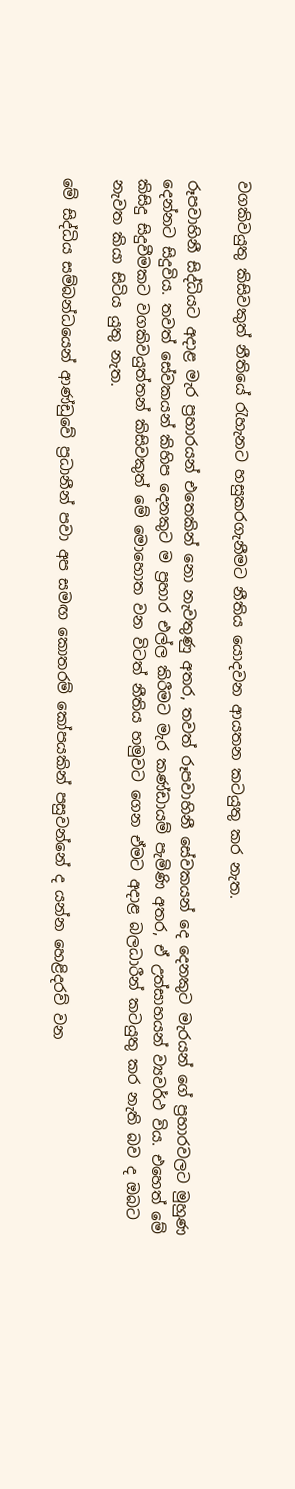වගකිවයුතු කිසිවකුත් නීතියේ රැහැනට හසුකරගැනීමට නීතිය යොදවන ආයතන කටයුතු කර නැත.

රූපවාහිනී සිද්ධියට අදාළ මැර ප්‍රහාරයන් එතෙකින් නො නැවතුණු අතර, තවත් රූපවාහිනී සේවකයන් දෙ දෙනකුට මැරයන් ගේ ප්‍රහාරවලට මුහුණ දෙන්නට සිදුවිය. තවත් සේවකයන් කිහිප දෙනකුට ම ප්‍රහාර එල්ල කිරීමට මැර කණ්ඩායම් පැමිණි අතර, ඒ උත්සාහයන් ව්‍යවර්ථ විය. එහෙත් මේ කිසිදු සිදුවීමකට වගකිවයුත්තන් කිසිවකුත් මේ මොහොත වන විටත් නීතිය හමුවට ගෙන ඒමට අදාළ බලධාරීන් කටයුතු කර නැති බව ද ඔබට නැවත කියා සිටිය යුතු නැත.

මේ සිද්ධිය සම්බන්ධයෙන් ආණ්ඩුවේ ප්‍රධානීන් පවා අප සමඟ කොතරම් කෝපයකින් පසුවන්නේ ද යන්න හෙළිදරව් වන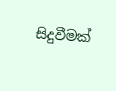සිදුවීමක්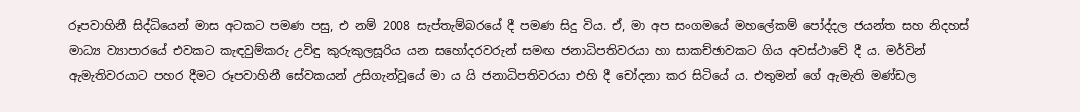රූපවාහිනී සිද්ධියෙන් මාස අටකට පමණ පසු, එ නම් 2008 සැප්තැම්බරයේ දී පමණ සිදු විය. ඒ, මා අප සංගමයේ මහලේකම් පෝද්දල ජයන්ත සහ නිදහස් මාධ්‍ය ව්‍යාපාරයේ එවකට කැඳවුම්කරු උවිඳු කුරුකුලසූරිය යන සහෝදරවරුන් සමඟ ජනාධිපතිවරයා හා සාකච්ඡාවකට ගිය අවස්ථාවේ දී ය. මර්වින් ඇමැතිවරයාට පහර දීමට රූපවාහිනී සේවකයන් උසිගැන්වූයේ මා ය යි ජනාධිපතිවරයා එහි දී චෝදනා කර සිටියේ ය. එතුමන් ගේ ඇමැති මණ්ඩල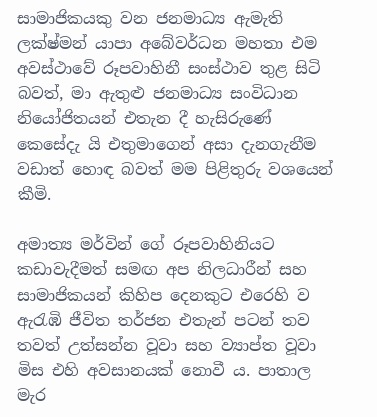සාමාජිකයකු වන ජනමාධ්‍ය ඇමැති ලක්ෂ්මන් යාපා අබේවර්ධන මහතා එම අවස්ථාවේ රූපවාහිනී සංස්ථාව තුළ සිටි බවත්, මා ඇතුළු ජනමාධ්‍ය සංවිධාන නියෝජිතයන් එතැන දී හැසිරුණේ කෙසේදැ යි එතුමාගෙන් අසා දැනගැනීම වඩාත් හොඳ බවත් මම පිළිතුරු වශයෙන් කීමි.

අමාත්‍ය මර්වින් ගේ රූපවාහිනියට කඩාවැදීමත් සමඟ අප නිලධාරීන් සහ සාමාජිකයන් කිහිප දෙනකුට එරෙහි ව ඇරැඹි ජීවිත තර්ජන එතැන් පටන් තව තවත් උත්සන්න වූවා සහ ව්‍යාප්ත වූවා මිස එහි අවසානයක් නොවී ය. පාතාල මැර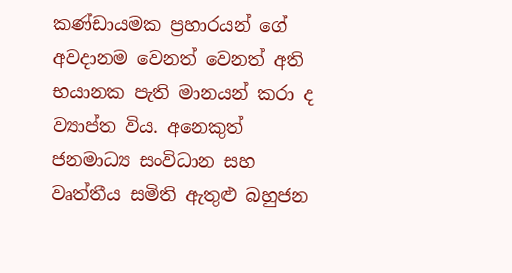කණ්ඩායමක ප්‍රහාරයන් ගේ අවදානම වෙනත් වෙනත් අති භයානක පැති මානයන් කරා ද ව්‍යාප්ත විය. අනෙකුත් ජනමාධ්‍ය සංවිධාන සහ වෘත්තීය සමිති ඇතුළු බහුජන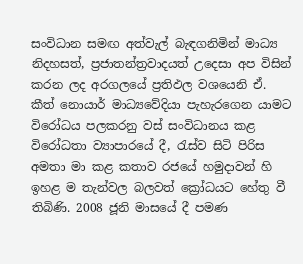සංවිධාන සමඟ අත්වැල් බැඳගනිමින් මාධ්‍ය නිදහසත්, ප්‍රජාතන්ත්‍රවාදයත් උදෙසා අප විසින් කරන ලද අරගලයේ ප්‍රතිඵල වශයෙනි ඒ. කීත් නොයාර් මාධ්‍යවේදියා පැහැරගෙන යාමට විරෝධය පලකරනු වස් සංවිධානය කළ විරෝධතා ව්‍යාපාරයේ දී, රැස්ව සිටි පිරිස අමතා මා කළ කතාව රජයේ හමුදාවන් හි ඉහළ ම තැන්වල බලවත් ක්‍රෝධයට හේතු වී තිබිණි. 2008 ජූනි මාසයේ දී පමණ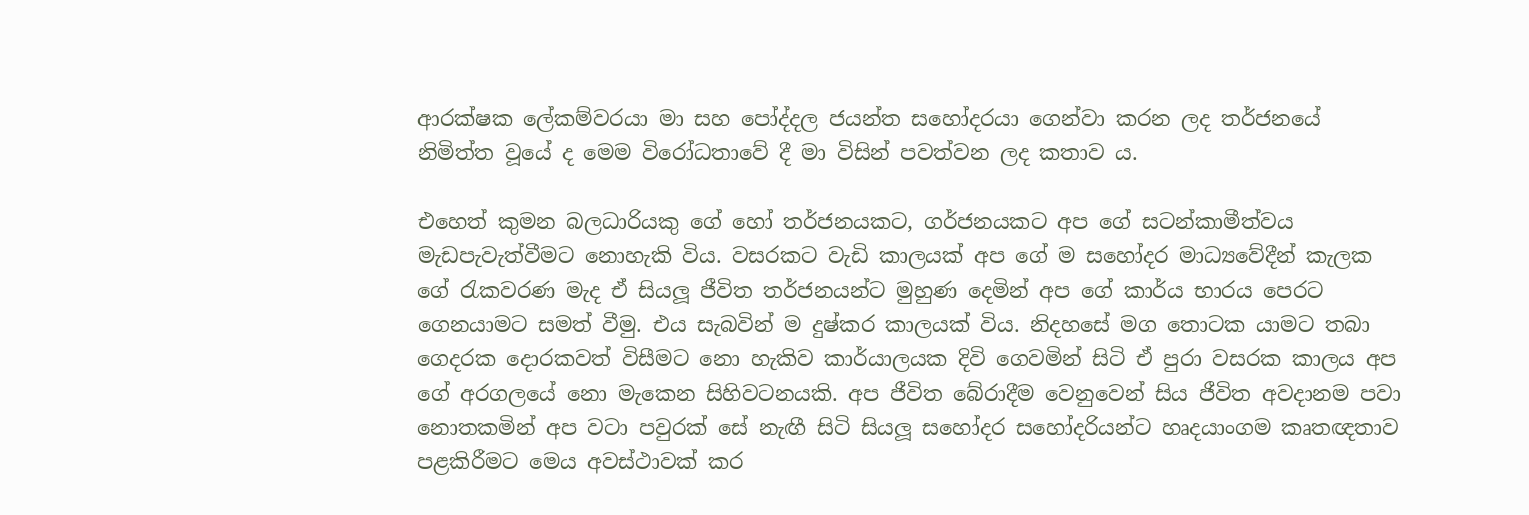ආරක්ෂක ලේකම්වරයා මා සහ පෝද්දල ජයන්ත සහෝදරයා ගෙන්වා කරන ලද තර්ජනයේ නිමිත්ත වූයේ ද මෙම විරෝධතාවේ දී මා විසින් පවත්වන ලද කතාව ය.

එහෙත් කුමන බලධාරියකු ගේ හෝ තර්ජනයකට, ගර්ජනයකට අප ගේ සටන්කාමීත්වය මැඩපැවැත්වීමට නොහැකි විය. වසරකට වැඩි කාලයක් අප ගේ ම සහෝදර මාධ්‍යවේදීන් කැලක ගේ රැකවරණ මැද ඒ සියලූ ජීවිත තර්ජනයන්ට මුහුණ දෙමින් අප ගේ කාර්ය භාරය පෙරට ගෙනයාමට සමත් වීමු. එය සැබවින් ම දුෂ්කර කාලයක් විය. නිදහසේ මග තොටක යාමට තබා ගෙදරක දොරකවත් විසීමට නො හැකිව කාර්යාලයක දිවි ගෙවමින් සිටි ඒ පුරා වසරක කාලය අප ගේ අරගලයේ නො මැකෙන සිහිවටනයකි. අප ජීවිත බේරාදීම වෙනුවෙන් සිය ජීවිත අවදානම පවා නොතකමින් අප වටා පවුරක් සේ නැඟී සිටි සියලූ සහෝදර සහෝදරියන්ට හෘදයාංගම කෘතඥතාව පළකිරීමට මෙය අවස්ථාවක් කර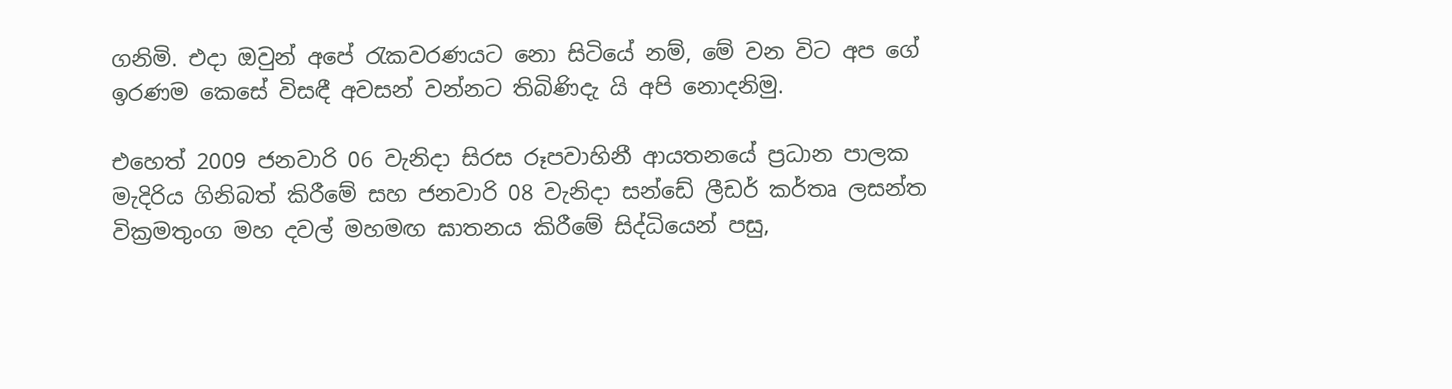ගනිමි. එදා ඔවුන් අපේ රැකවරණයට නො සිටියේ නම්, මේ වන විට අප ගේ ඉරණම කෙසේ විසඳී අවසන් වන්නට තිබිණිදැ යි අපි නොදනිමු.

එහෙත් 2009 ජනවාරි 06 වැනිදා සිරස රූපවාහිනී ආයතනයේ ප්‍රධාන පාලක මැදිරිය ගිනිබත් කිරීමේ සහ ජනවාරි 08 වැනිදා සන්ඩේ ලීඩර් කර්තෘ ලසන්ත වික්‍රමතුංග මහ දවල් මහමඟ ඝාතනය කිරීමේ සිද්ධියෙන් පසු,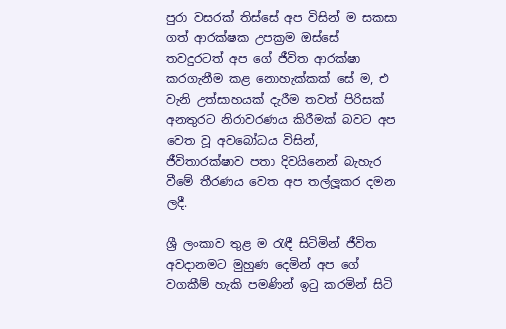පුරා වසරක් තිස්සේ අප විසින් ම සකසා ගත් ආරක්ෂක උපක්‍රම ඔස්සේ තවදුරටත් අප ගේ ජීවිත ආරක්ෂා කරගැනීම කළ නොහැක්කක් සේ ම, එ වැනි උත්සාහයක් දැරීම තවත් පිරිසක් අනතුරට නිරාවරණය කිරීමක් බවට අප වෙත වූ අවබෝධය විසින්, ජීවිතාරක්ෂාව පතා දිවයිනෙන් බැහැර වීමේ තීරණය වෙත අප තල්ලූකර දමන ලදී.

ශ්‍රී ලංකාව තුළ ම රැඳී සිටිමින් ජීවිත අවදානමට මුහුණ දෙමින් අප ගේ වගකීම් හැකි පමණින් ඉටු කරමින් සිටි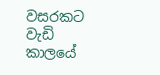වසරකට වැඩි කාලයේ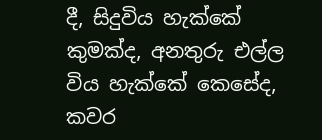දී, සිදුවිය හැක්කේ කුමක්ද, අනතුරු එල්ල විය හැක්කේ කෙසේද, කවර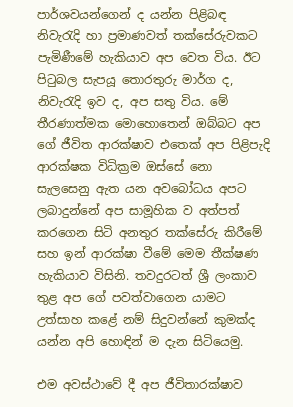පාර්ශවයන්ගෙන් ද යන්න පිළිබඳ නිවැරැදි හා ප්‍රමාණවත් තක්සේරුවකට පැමිණීමේ හැකියාව අප වෙත විය. ඊට පිටුබල සැපයූ තොරතුරු මාර්ග ද, නිවැරැදි ඉව ද, අප සතු විය. මේ තීරණාත්මක මොහොතෙන් ඔබ්බට අප ගේ ජීවිත ආරක්ෂාව එතෙක් අප පිළිපැදි ආරක්ෂක විධික්‍රම ඔස්සේ නො සැලසෙනු ඇත යන අවබෝධය අපට ලබාදුන්නේ අප සාමූහික ව අත්පත් කරගෙන සිටි අනතුර තක්සේරු කිරීමේ සහ ඉන් ආරක්ෂා වීමේ මෙම තීක්ෂණ හැකියාව විසිනි. තවදුරටත් ශ්‍රී ලංකාව තුළ අප ගේ පවත්වාගෙන යාමට උත්සාහ කළේ නම් සිදුවන්නේ කුමක්ද යන්න අපි හොඳින් ම දැන සිටියෙමු.

එම අවස්ථාවේ දී අප ජීවිතාරක්ෂාව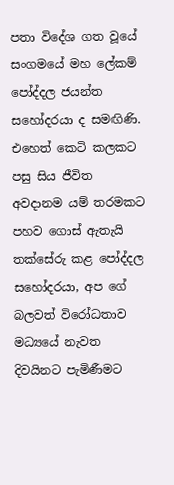පතා විදේශ ගත වූයේ සංගමයේ මහ ලේකම් පෝද්දල ජයන්ත සහෝදරයා ද සමඟිණි. එහෙත් කෙටි කලකට පසු සිය ජීවිත අවදානම යම් තරමකට පහව ගොස් ඇතැයි තක්සේරු කළ පෝද්දල සහෝදරයා, අප ගේ බලවත් විරෝධතාව මධ්‍යයේ නැවත දිවයිනට පැමිණීමට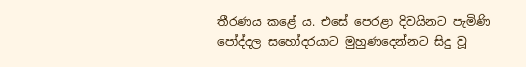තීරණය කළේ ය. එසේ පෙරළා දිවයිනට පැමිණි පෝද්දල සහෝදරයාට මුහුණදෙන්නට සිදු වූ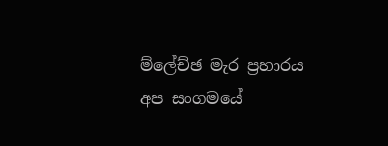ම්ලේච්ඡ මැර ප්‍රහාරය අප සංගමයේ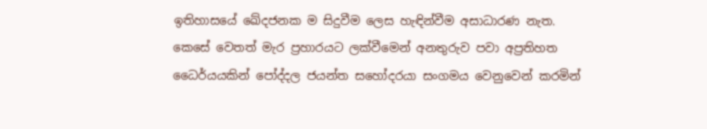ඉතිහාසයේ ඛේදජනක ම සිදුවීම ලෙස හැඳින්වීම අසාධාරණ නැත. කෙසේ වෙතත් මැර ප්‍රහාරයට ලක්වීමෙන් අනතුරුව පවා අප්‍රතිහත ධෛර්යයකින් පෝද්දල ජයන්ත සහෝදරයා සංගමය වෙනුවෙන් කරමින්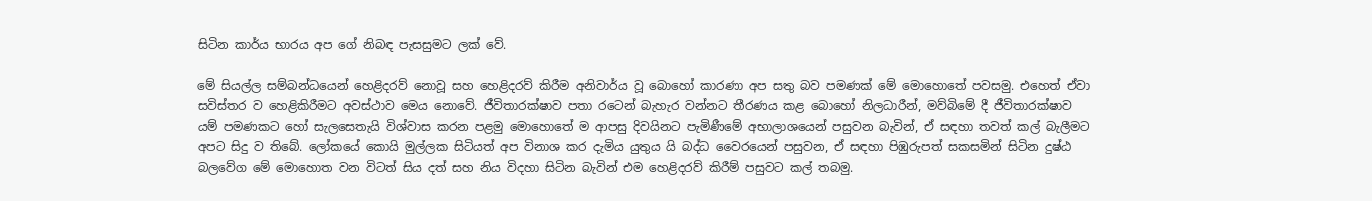සිටින කාර්ය භාරය අප ගේ නිබඳ පැසසුමට ලක් වේ.

මේ සියල්ල සම්බන්ධයෙන් හෙළිදරව් නොවූ සහ හෙළිදරව් කිරීම අනිවාර්ය වූ බොහෝ කාරණා අප සතු බව පමණක් මේ මොහොතේ පවසමු. එහෙත් ඒවා සවිස්තර ව හෙළිකිරීමට අවස්ථාව මෙය නොවේ. ජීවිතාරක්ෂාව පතා රටෙන් බැහැර වන්නට තීරණය කළ බොහෝ නිලධාරීන්, මව්බිමේ දී ජීවිතාරක්ෂාව යම් පමණකට හෝ සැලසෙතැයි විශ්වාස කරන පළමු මොහොතේ ම ආපසු දිවයිනට පැමිණීමේ අභාලාශයෙන් පසුවන බැවින්, ඒ සඳහා තවත් කල් බැලීමට අපට සිදු ව තිබේ. ලෝකයේ කොයි මුල්ලක සිටියත් අප විනාශ කර දැමිය යුතුය යි බද්ධ වෛරයෙන් පසුවන, ඒ සඳහා පිඹුරුපත් සකසමින් සිටින දුෂ්ඨ බලවේග මේ මොහොත වන විටත් සිය දත් සහ නිය විදහා සිටින බැවින් එම හෙළිදරව් කිරීම් පසුවට කල් තබමු.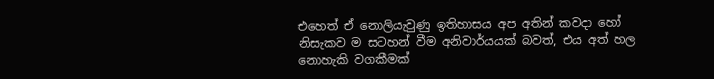එහෙත් ඒ නොලියැවුණු ඉතිහාසය අප අතින් කවදා හෝ නිසැකව ම සටහන් වීම අනිවාර්යයක් බවත්, එය අත් හල නොහැකි වගකීමක්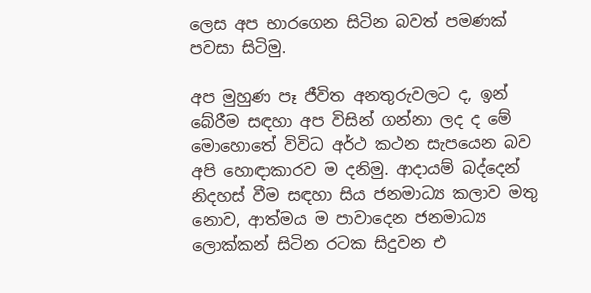ලෙස අප භාරගෙන සිටින බවත් පමණක් පවසා සිටිමු.

අප මුහුණ පෑ ජීවිත අනතුරුවලට ද, ඉන් බේරීම සඳහා අප විසින් ගන්නා ලද ද මේ මොහොතේ විවිධ අර්ථ කථන සැපයෙන බව අපි හොඳාකාරව ම දනිමු. ආදායම් බද්දෙන් නිදහස් වීම සඳහා සිය ජනමාධ්‍ය කලාව මතු නොව, ආත්මය ම පාවාදෙන ජනමාධ්‍ය ලොක්කන් සිටින රටක සිදුවන එ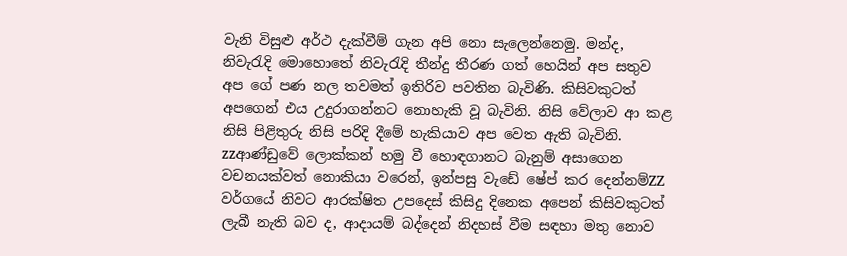වැනි විසුළු අර්ථ දැක්වීම් ගැන අපි නො සැලෙන්නෙමු. මන්ද, නිවැරැදි මොහොතේ නිවැරැදි තීන්දු තීරණ ගත් හෙයින් අප සතුව අප ගේ පණ නල තවමත් ඉතිරිව පවතින බැවිණි. කිසිවකුටත් අපගෙන් එය උදුරාගන්නට නොහැකි වූ බැවිනි. නිසි වේලාව ආ කළ නිසි පිළිතුරු නිසි පරිදි දීමේ හැකියාව අප වෙත ඇති බැවිනි. zzආණ්ඩුවේ ලොක්කන් හමු වී හොඳගානට බැනුම් අසාගෙන වචනයක්වත් නොකියා වරෙන්, ඉන්පසු වැඩේ ෂේප් කර දෙන්නම්ZZ වර්ගයේ නිවට ආරක්ෂිත උපදෙස් කිසිදු දිනෙක අපෙන් කිසිවකුටත් ලැබී නැති බව ද, ආදායම් බද්දෙන් නිදහස් වීම සඳහා මතු නොව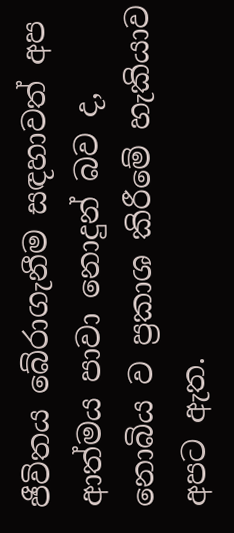ජීවිතය බේරාගැනීම සඳහාවත් අප ආත්මය පාවා නොදුන් බව ද, නොබිය ව ප්‍රකාශ කිරීමේ හැකියාව අපට ඇත.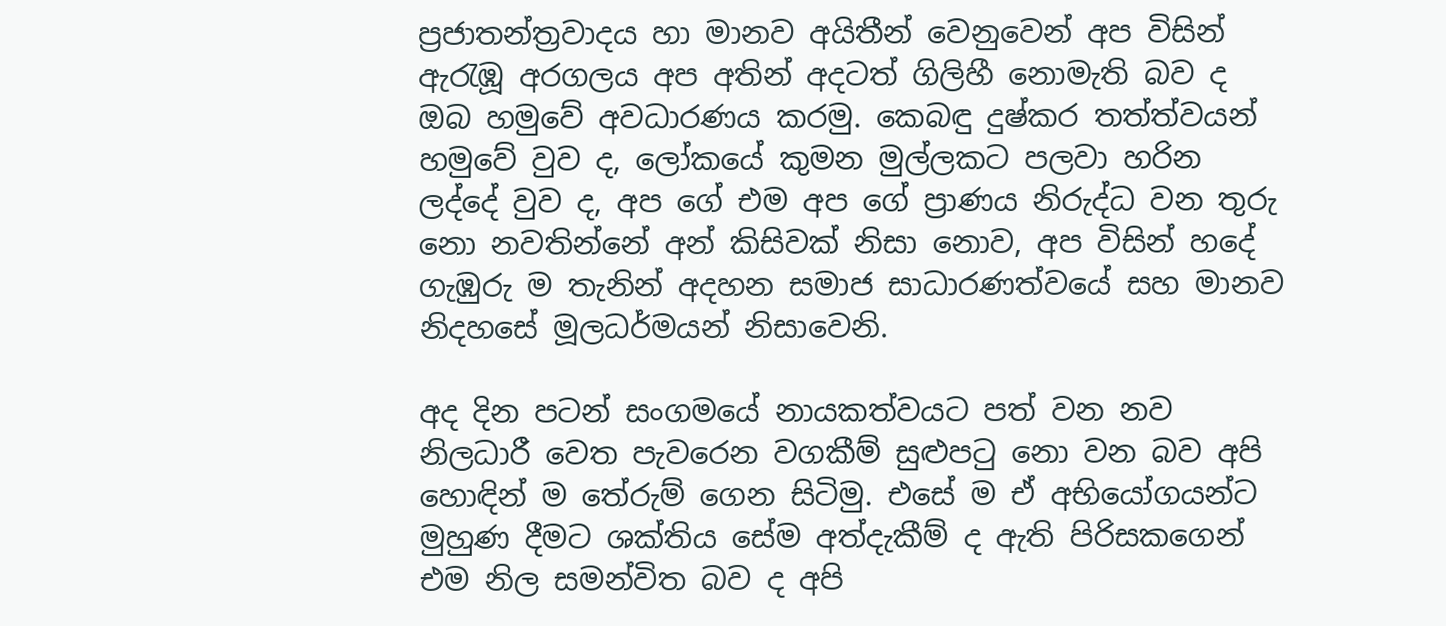ප්‍රජාතන්ත්‍රවාදය හා මානව අයිතීන් වෙනුවෙන් අප විසින් ඇරැඹූ අරගලය අප අතින් අදටත් ගිලිහී නොමැති බව ද ඔබ හමුවේ අවධාරණය කරමු. කෙබඳු දුෂ්කර තත්ත්වයන් හමුවේ වුව ද, ලෝකයේ කුමන මුල්ලකට පලවා හරින ලද්දේ වුව ද, අප ගේ එම අප ගේ ප්‍රාණය නිරුද්ධ වන තුරු නො නවතින්නේ අන් කිසිවක් නිසා නොව, අප විසින් හදේ ගැඹුරු ම තැනින් අදහන සමාජ සාධාරණත්වයේ සහ මානව නිදහසේ මූලධර්මයන් නිසාවෙනි.

අද දින පටන් සංගමයේ නායකත්වයට පත් වන නව නිලධාරී වෙත පැවරෙන වගකීම් සුළුපටු නො වන බව අපි හොඳින් ම තේරුම් ගෙන සිටිමු. එසේ ම ඒ අභියෝගයන්ට මුහුණ දීමට ශක්තිය සේම අත්දැකීම් ද ඇති පිරිසකගෙන් එම නිල සමන්විත බව ද අපි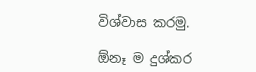විශ්වාස කරමු.

ඕනෑ ම දුශ්කර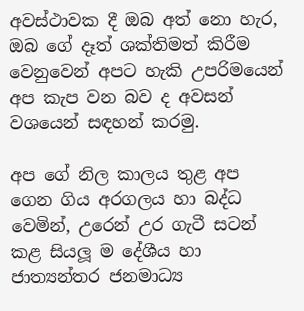අවස්ථාවක දී ඔබ අත් නො හැර, ඔබ ගේ දෑත් ශක්තිමත් කිරීම වෙනුවෙන් අපට හැකි උපරිමයෙන් අප කැප වන බව ද අවසන් වශයෙන් සඳහන් කරමු.

අප ගේ නිල කාලය තුළ අප ගෙන ගිය අරගලය හා බද්ධ වෙමින්, උරෙන් උර ගැටී සටන් කළ සියලූ ම දේශීය හා ජාත්‍යන්තර ජනමාධ්‍ය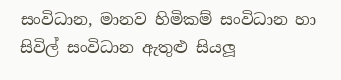සංවිධාන, මානව හිමිකම් සංවිධාන හා සිවිල් සංවිධාන ඇතුළු සියලූ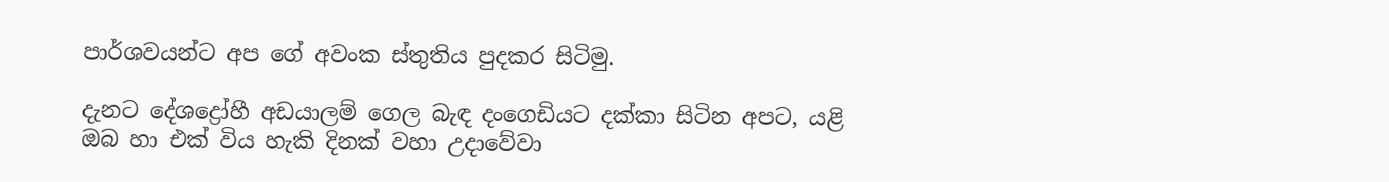පාර්ශවයන්ට අප ගේ අවංක ස්තුතිය පුදකර සිටිමු.

දැනට දේශද්‍රෝහී අඩයාලම් ගෙල බැඳ දංගෙඩියට දක්කා සිටින අපට, යළි ඔබ හා එක් විය හැකි දිනක් වහා උදාවේවා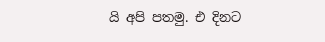යි අපි පතමු. එ දිනට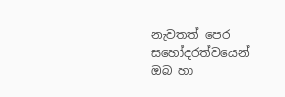නැවතත් පෙර සහෝදරත්වයෙන් ඔබ හා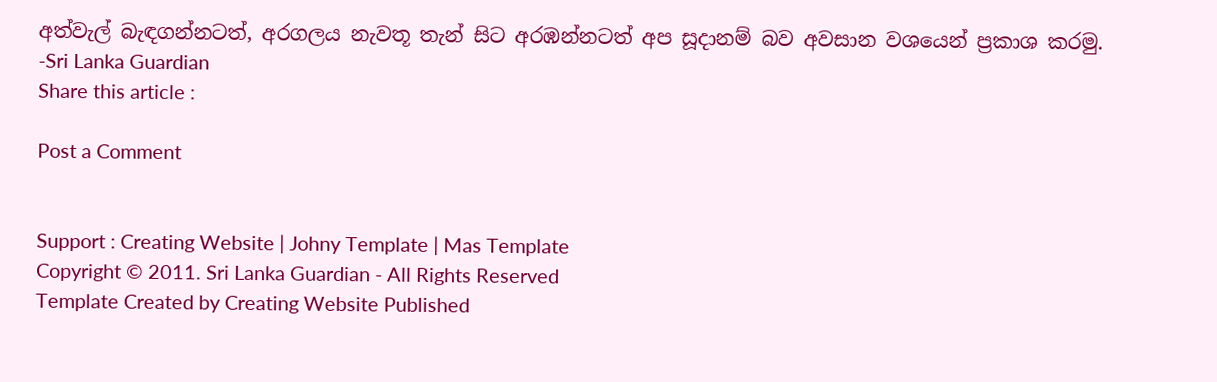අත්වැල් බැඳගන්නටත්, අරගලය නැවතූ තැන් සිට අරඹන්නටත් අප සූදානම් බව අවසාන වශයෙන් ප්‍රකාශ කරමු.
-Sri Lanka Guardian
Share this article :

Post a Comment


Support : Creating Website | Johny Template | Mas Template
Copyright © 2011. Sri Lanka Guardian - All Rights Reserved
Template Created by Creating Website Published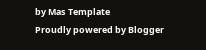by Mas Template
Proudly powered by Blogger